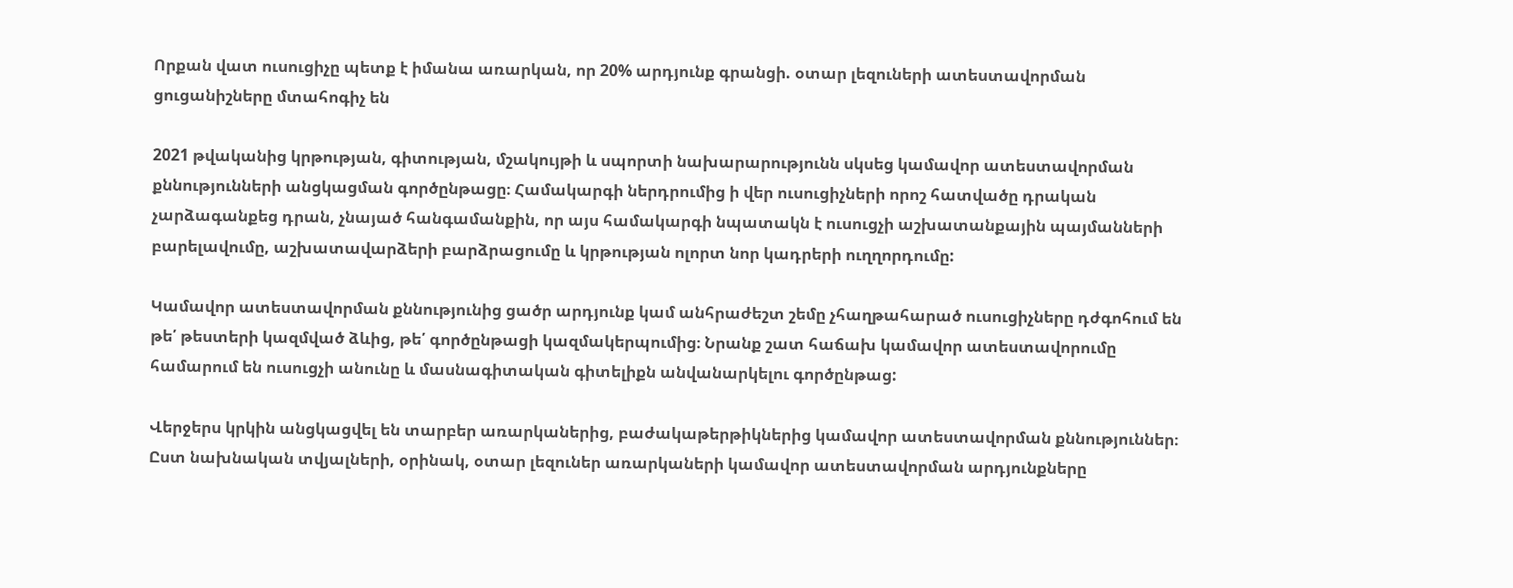Որքան վատ ուսուցիչը պետք է իմանա առարկան, որ 20% արդյունք գրանցի. օտար լեզուների ատեստավորման ցուցանիշները մտահոգիչ են

2021 թվականից կրթության, գիտության, մշակույթի և սպորտի նախարարությունն սկսեց կամավոր ատեստավորման քննությունների անցկացման գործընթացը։ Համակարգի ներդրումից ի վեր ուսուցիչների որոշ հատվածը դրական չարձագանքեց դրան, չնայած հանգամանքին, որ այս համակարգի նպատակն է ուսուցչի աշխատանքային պայմանների բարելավումը, աշխատավարձերի բարձրացումը և կրթության ոլորտ նոր կադրերի ուղղորդումը:

Կամավոր ատեստավորման քննությունից ցածր արդյունք կամ անհրաժեշտ շեմը չհաղթահարած ուսուցիչները դժգոհում են թե՛ թեստերի կազմված ձևից, թե՛ գործընթացի կազմակերպումից։ Նրանք շատ հաճախ կամավոր ատեստավորումը համարում են ուսուցչի անունը և մասնագիտական գիտելիքն անվանարկելու գործընթաց:

Վերջերս կրկին անցկացվել են տարբեր առարկաներից, բաժակաթերթիկներից կամավոր ատեստավորման քննություններ։ Ըստ նախնական տվյալների, օրինակ, օտար լեզուներ առարկաների կամավոր ատեստավորման արդյունքները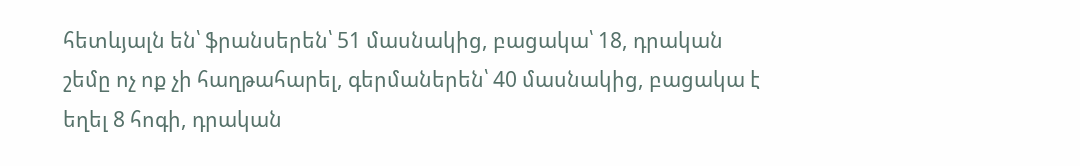հետևյալն են՝ ֆրանսերեն՝ 51 մասնակից, բացակա՝ 18, դրական շեմը ոչ ոք չի հաղթահարել, գերմաներեն՝ 40 մասնակից, բացակա է եղել 8 հոգի, դրական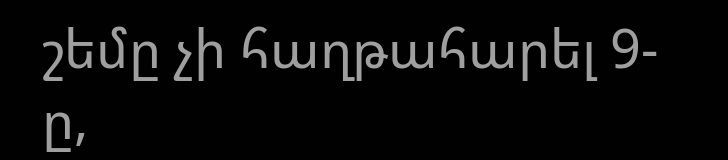շեմը չի հաղթահարել 9-ը,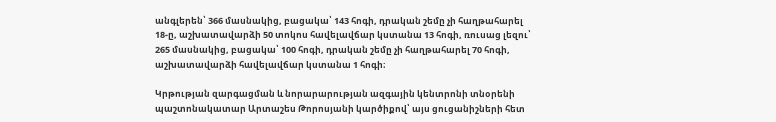անգլերեն՝ 366 մասնակից, բացակա՝ 143 հոգի, դրական շեմը չի հաղթահարել 18-ը, աշխատավարձի 50 տոկոս հավելավճար կստանա 13 հոգի, ռուսաց լեզու՝ 265 մասնակից, բացակա՝ 100 հոգի, դրական շեմը չի հաղթահարել 70 հոգի, աշխատավարձի հավելավճար կստանա 1 հոգի։

Կրթության զարգացման և նորարարության ազգային կենտրոնի տնօրենի պաշտոնակատար Արտաշես Թորոսյանի կարծիքով՝ այս ցուցանիշների հետ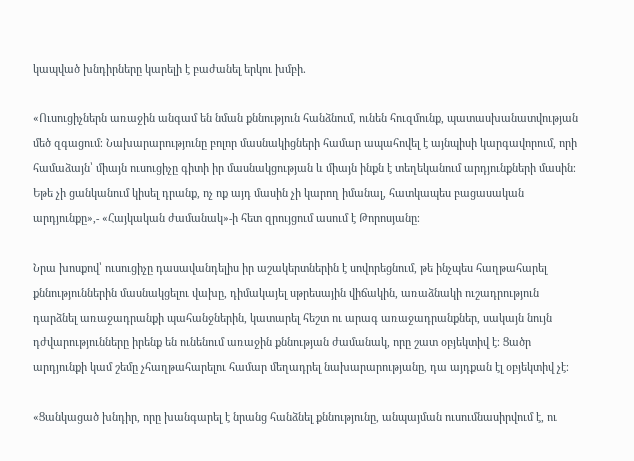կապված խնդիրները կարելի է բաժանել երկու խմբի․

«Ուսուցիչներն առաջին անգամ են նման քննություն հանձնում, ունեն հուզմունք, պատասխանատվության մեծ զգացում։ Նախարարությունը բոլոր մասնակիցների համար ապահովել է այնպիսի կարգավորում, որի համաձայն՝ միայն ուսուցիչը գիտի իր մասնակցության և միայն ինքն է տեղեկանում արդյունքների մասին։ Եթե չի ցանկանում կիսել դրանք, ոչ ոք այդ մասին չի կարող իմանալ, հատկապես բացասական արդյունքը»,- «Հայկական ժամանակ»-ի հետ զրույցում ասում է Թորոսյանը։

Նրա խոսքով՝ ուսուցիչը դասավանդելիս իր աշակերտներին է սովորեցնում, թե ինչպես հաղթահարել քննություններին մասնակցելու վախը, դիմակայել սթրեսային վիճակին, առաձնակի ուշադրություն դարձնել առաջադրանքի պահանջներին, կատարել հեշտ ու արագ առաջադրանքներ, սակայն նույն դժվարությունները իրենք են ունենում առաջին քննության ժամանակ, որը շատ օբյեկտիվ է։ Ցածր արդյունքի կամ շեմը չհաղթահարելու համար մեղադրել նախարարությանը, դա այդքան էլ օբյեկտիվ չէ։

«Ցանկացած խնդիր, որը խանգարել է նրանց հանձնել քննությունը, անպայման ուսումնասիրվում է, ու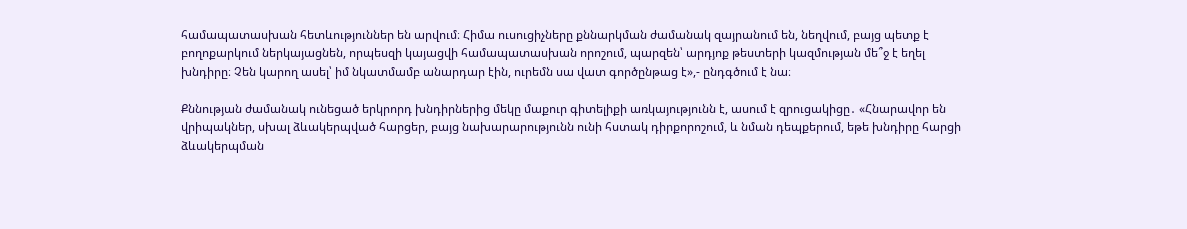համապատասխան հետևություններ են արվում։ Հիմա ուսուցիչները քննարկման ժամանակ զայրանում են, նեղվում, բայց պետք է բողոքարկում ներկայացնեն, որպեսզի կայացվի համապատասխան որոշում, պարզեն՝ արդյոք թեստերի կազմության մե՞ջ է եղել խնդիրը։ Չեն կարող ասել՝ իմ նկատմամբ անարդար էին, ուրեմն սա վատ գործընթաց է»,- ընդգծում է նա։

Քննության ժամանակ ունեցած երկրորդ խնդիրներից մեկը մաքուր գիտելիքի առկայությունն է, ասում է զրուցակիցը․ «Հնարավոր են վրիպակներ, սխալ ձևակերպված հարցեր, բայց նախարարությունն ունի հստակ դիրքորոշում, և նման դեպքերում, եթե խնդիրը հարցի ձևակերպման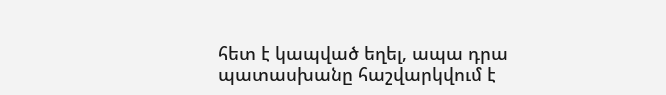հետ է կապված եղել, ապա դրա պատասխանը հաշվարկվում է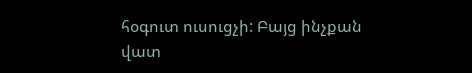հօգուտ ուսուցչի: Բայց ինչքան վատ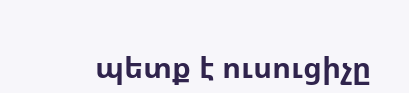պետք է ուսուցիչը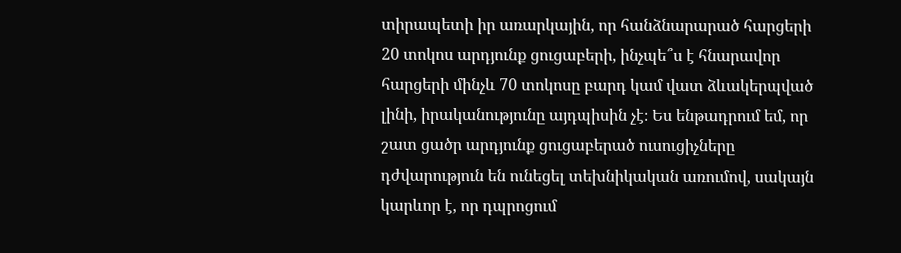տիրապետի իր առարկային, որ հանձնարարած հարցերի 20 տոկոս արդյունք ցուցաբերի, ինչպե՞ս է հնարավոր հարցերի մինչև 70 տոկոսը բարդ կամ վատ ձևակերպված լինի, իրականությունը այդպիսին չէ։ Ես ենթադրում եմ, որ շատ ցածր արդյունք ցուցաբերած ուսուցիչները դժվարություն են ունեցել տեխնիկական առումով, սակայն կարևոր է, որ դպրոցում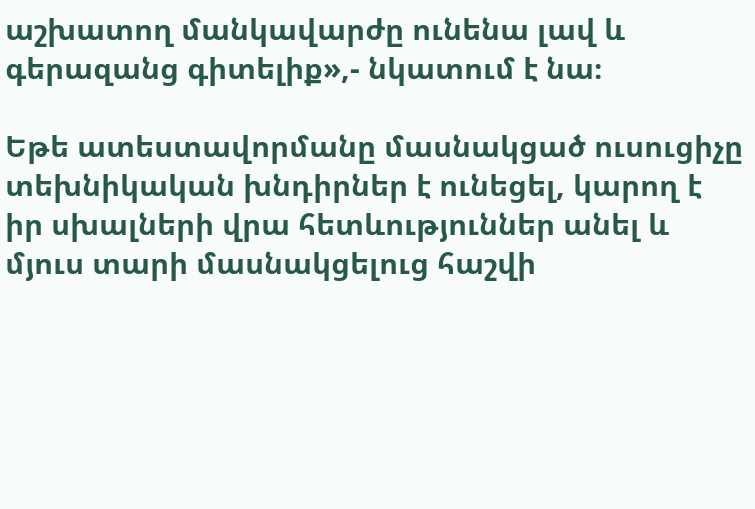աշխատող մանկավարժը ունենա լավ և գերազանց գիտելիք»,- նկատում է նա։

Եթե ատեստավորմանը մասնակցած ուսուցիչը տեխնիկական խնդիրներ է ունեցել, կարող է իր սխալների վրա հետևություններ անել և մյուս տարի մասնակցելուց հաշվի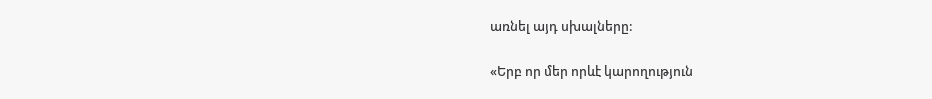առնել այդ սխալները:

«Երբ որ մեր որևէ կարողություն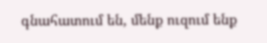գնահատում են, մենք ուզում ենք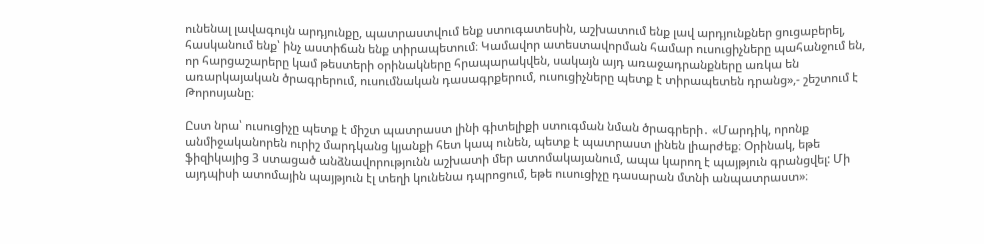ունենալ լավագույն արդյունքը, պատրաստվում ենք ստուգատեսին, աշխատում ենք լավ արդյունքներ ցուցաբերել, հասկանում ենք՝ ինչ աստիճան ենք տիրապետում։ Կամավոր ատեստավորման համար ուսուցիչները պահանջում են, որ հարցաշարերը կամ թեստերի օրինակները հրապարակվեն, սակայն այդ առաջադրանքները առկա են առարկայական ծրագրերում, ուսումնական դասագրքերում, ուսուցիչները պետք է տիրապետեն դրանց»,- շեշտում է Թորոսյանը։

Ըստ նրա՝ ուսուցիչը պետք է միշտ պատրաստ լինի գիտելիքի ստուգման նման ծրագրերի․ «Մարդիկ, որոնք անմիջականորեն ուրիշ մարդկանց կյանքի հետ կապ ունեն, պետք է պատրաստ լինեն լիարժեք։ Օրինակ, եթե ֆիզիկայից 3 ստացած անձնավորությունն աշխատի մեր ատոմակայանում, ապա կարող է պայթյուն գրանցվել: Մի այդպիսի ատոմային պայթյուն էլ տեղի կունենա դպրոցում, եթե ուսուցիչը դասարան մտնի անպատրաստ»։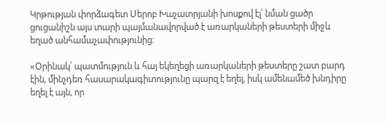Կրթության փորձագետ Սերոբ Խաչատրյանի խոսքով էլ՝ նման ցածր ցուցանիշն այս տարի պայմանավորված է առարկաների թեստերի միջև եղած անհամաչափությունից։

«Օրինակ՝ պատմություն և հայ եկեղեցի առարկաների թեստերը շատ բարդ էին, մինչդեռ հասարակագիտությունը պարզ է եղել, իսկ ամենամեծ խնդիրը եղել է այն, որ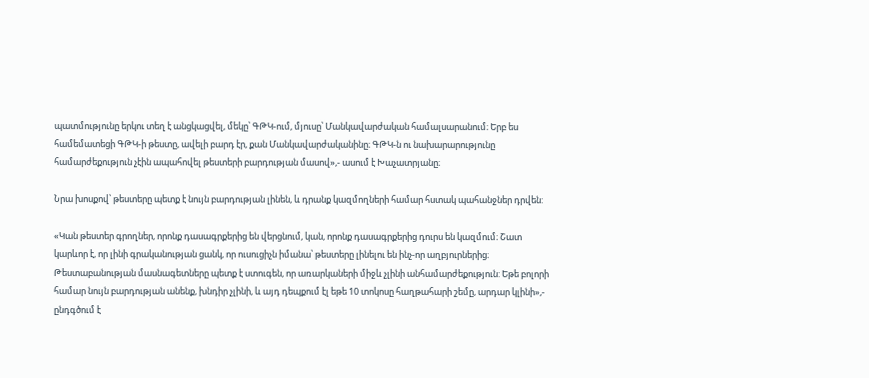պատմությունը երկու տեղ է անցկացվել, մեկը՝ ԳԹԿ-ում, մյուսը՝ Մանկավարժական համալսարանում։ Երբ ես համեմատեցի ԳԹԿ-ի թեստը, ավելի բարդ էր, քան Մանկավարժականինը։ ԳԹԿ-ն ու նախարարությունը համարժեքություն չէին ապահովել թեստերի բարդության մասով»,- ասում է Խաչատրյանը։

Նրա խոսքով՝ թեստերը պետք է նույն բարդության լինեն, և դրանք կազմողների համար հստակ պահանջներ դրվեն:

«Կան թեստեր գրողներ, որոնք դասագրքերից են վերցնում, կան, որոնք դասագրքերից դուրս են կազմում։ Շատ կարևոր է, որ լինի գրականության ցանկ, որ ուսուցիչն իմանա՝ թեստերը լինելու են ինչ-որ աղբյուրներից։ Թեստաբանության մասնագետները պետք է ստուգեն, որ առարկաների միջև չլինի անհամարժեքություն: Եթե բոլորի համար նույն բարդության անենք, խնդիր չլինի, և այդ դեպքում էլ եթե 10 տոկոսը հաղթահարի շեմը, արդար կլինի»,- ընդգծում է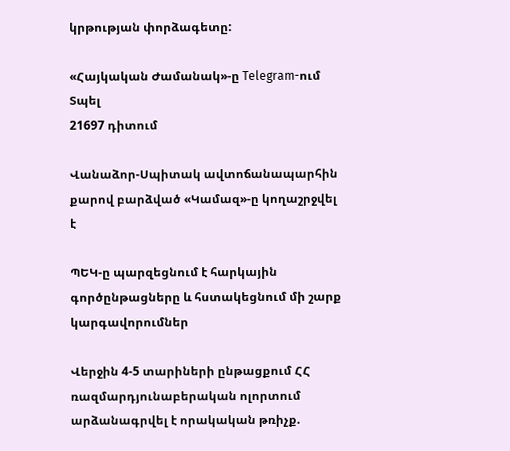կրթության փորձագետը:

«Հայկական Ժամանակ»-ը Telegram-ում
Տպել
21697 դիտում

Վանաձոր-Սպիտակ ավտոճանապարհին քարով բարձված «Կամազ»-ը կողաշրջվել է

ՊԵԿ-ը պարզեցնում է հարկային գործընթացները և հստակեցնում մի շարք կարգավորումներ

Վերջին 4-5 տարիների ընթացքում ՀՀ ռազմարդյունաբերական ոլորտում արձանագրվել է որակական թռիչք.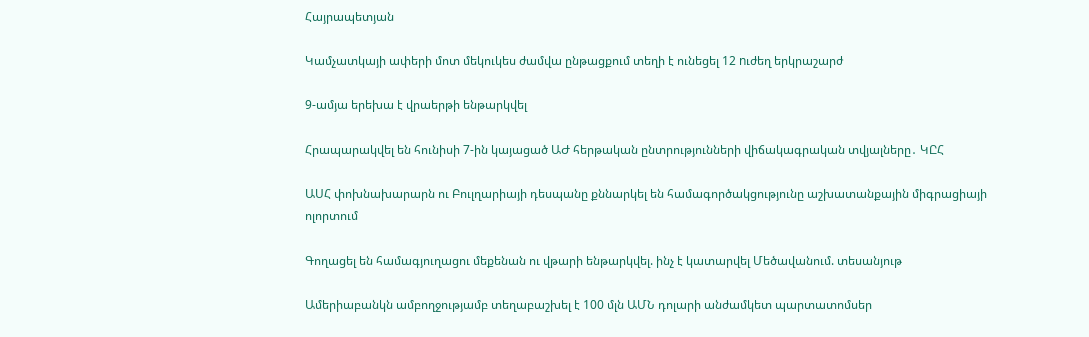Հայրապետյան

Կամչատկայի ափերի մոտ մեկուկես ժամվա ընթացքում տեղի է ունեցել 12 nւժեղ երկրաշարժ

9-ամյա երեխա է վրաերթի ենթարկվել

Հրապարակվել են հունիսի 7-ին կայացած ԱԺ հերթական ընտրությունների վիճակագրական տվյալները․ ԿԸՀ

ԱՍՀ փոխնախարարն ու Բուլղարիայի դեսպանը քննարկել են համագործակցությունը աշխատանքային միգրացիայի ոլորտում

Գողացել են համագյուղացու մեքենան ու վթարի ենթարկվել. ինչ է կատարվել Մեծավանում. տեսանյութ

Ամերիաբանկն ամբողջությամբ տեղաբաշխել է 100 մլն ԱՄՆ դոլարի անժամկետ պարտատոմսեր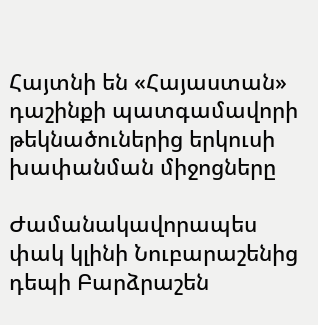Հայտնի են «Հայաստան» դաշինքի պատգամավորի թեկնածուներից երկուսի խափանման միջոցները

Ժամանակավորապես փակ կլինի Նուբարաշենից դեպի Բարձրաշեն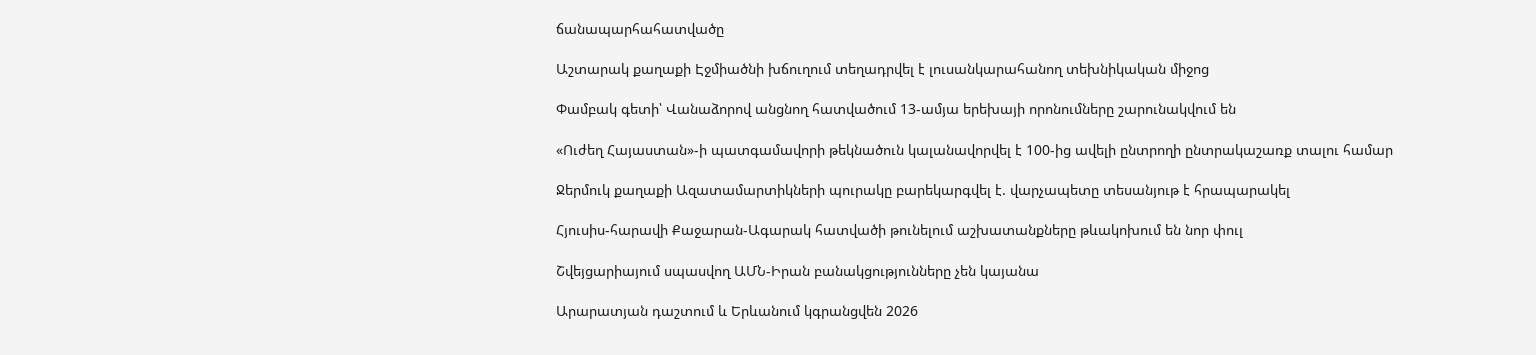ճանապարհահատվածը

Աշտարակ քաղաքի Էջմիածնի խճուղում տեղադրվել է լուսանկարահանող տեխնիկական միջոց

Փամբակ գետի՝ Վանաձորով անցնող հատվածում 13-ամյա երեխայի որոնումները շարունակվում են

«Ուժեղ Հայաստան»-ի պատգամավորի թեկնածուն կալանավորվել է 100-ից ավելի ընտրողի ընտրակաշառք տալու համար

Ջերմուկ քաղաքի Ազատամարտիկների պուրակը բարեկարգվել է. վարչապետը տեսանյութ է հրապարակել

Հյուսիս-հարավի Քաջարան-Ագարակ հատվածի թունելում աշխատանքները թևակոխում են նոր փուլ

Շվեյցարիայում սպասվող ԱՄՆ-Իրան բանակցությունները չեն կայանա

Արարատյան դաշտում և Երևանում կգրանցվեն 2026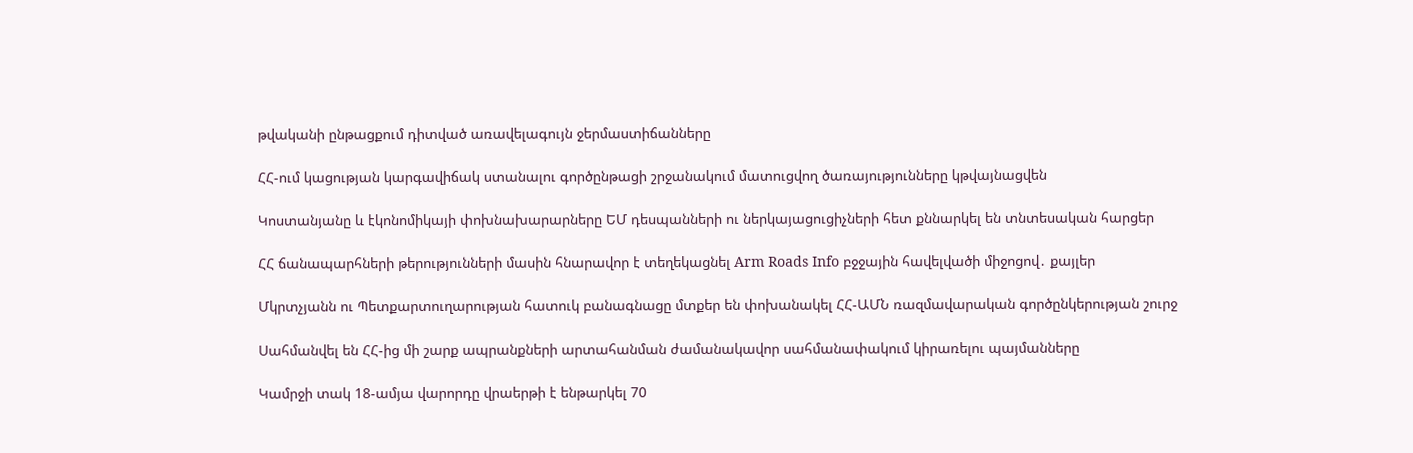թվականի ընթացքում դիտված առավելագույն ջերմաստիճանները

ՀՀ-ում կացության կարգավիճակ ստանալու գործընթացի շրջանակում մատուցվող ծառայությունները կթվայնացվեն

Կոստանյանը և էկոնոմիկայի փոխնախարարները ԵՄ դեսպանների ու ներկայացուցիչների հետ քննարկել են տնտեսական հարցեր

ՀՀ ճանապարհների թերությունների մասին հնարավոր է տեղեկացնել Arm Roads Info բջջային հավելվածի միջոցով․ քայլեր

Մկրտչյանն ու Պետքարտուղարության հատուկ բանագնացը մտքեր են փոխանակել ՀՀ-ԱՄՆ ռազմավարական գործընկերության շուրջ

Սահմանվել են ՀՀ-ից մի շարք ապրանքների արտահանման ժամանակավոր սահմանափակում կիրառելու պայմանները

Կամրջի տակ 18-ամյա վարորդը վրաերթի է ենթարկել 70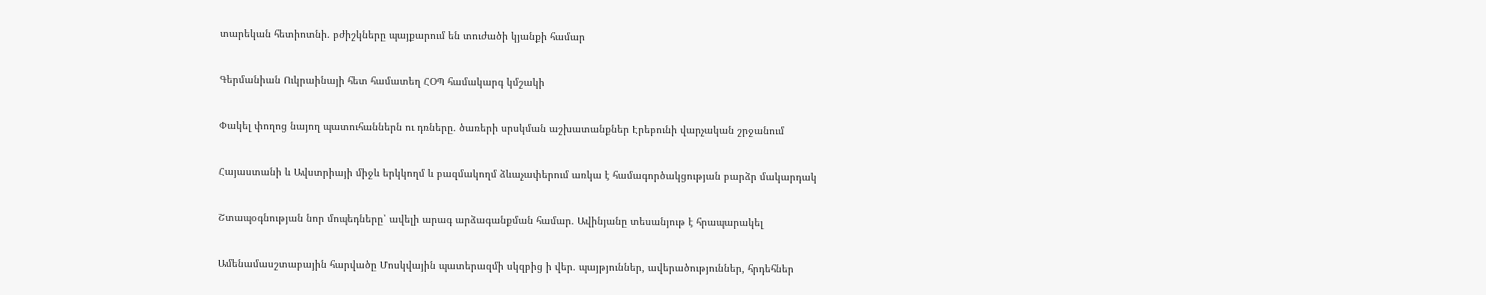տարեկան հետիոտնի. բժիշկները պայքարում են տուժածի կյանքի համար

Գերմանիան Ուկրաինայի հետ համատեղ ՀՕՊ համակարգ կմշակի

Փակել փողոց նայող պատուհաններն ու դռները․ ծառերի սրսկման աշխատանքներ Էրեբունի վարչական շրջանում

Հայաստանի և Ավստրիայի միջև երկկողմ և բազմակողմ ձևաչափերում առկա է համագործակցության բարձր մակարդակ

Շտապօգնության նոր մոպեդները՝ ավելի արագ արձագանքման համար․ Ավինյանը տեսանյութ է հրապարակել

Ամենամասշտաբային հարվածը Մոսկվային պատերազմի սկզբից ի վեր․ պայթյուններ, ավերածություններ, հրդեհներ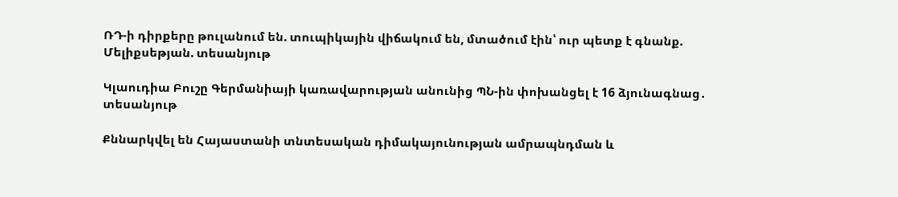ՌԴ-ի դիրքերը թուլանում են. տուպիկային վիճակում են, մտածում էին՝ ուր պետք է գնանք. Մելիքսեթյան. տեսանյութ

Կլաուդիա Բուշը Գերմանիայի կառավարության անունից ՊՆ-ին փոխանցել է 16 ձյունագնաց․ տեսանյութ

Քննարկվել են Հայաստանի տնտեսական դիմակայունության ամրապնդման և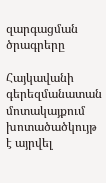զարգացման ծրագրերը

Հայկավանի գերեզմանատան մոտակայքում խոտածածկույթ է այրվել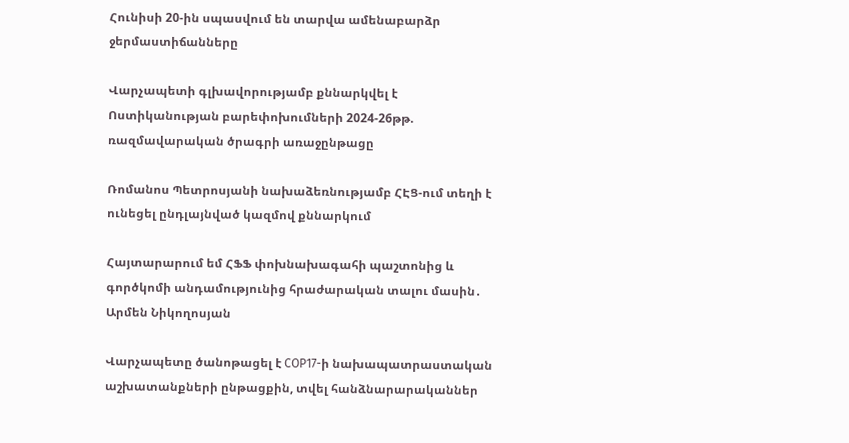Հունիսի 20-ին սպասվում են տարվա ամենաբարձր ջերմաստիճանները

Վարչապետի գլխավորությամբ քննարկվել է Ոստիկանության բարեփոխումների 2024-26թթ. ռազմավարական ծրագրի առաջընթացը

Ռոմանոս Պետրոսյանի նախաձեռնությամբ ՀԷՑ-ում տեղի է ունեցել ընդլայնված կազմով քննարկում

Հայտարարում եմ ՀՖՖ փոխնախագահի պաշտոնից և գործկոմի անդամությունից հրաժարական տալու մասին․ Արմեն Նիկողոսյան

Վարչապետը ծանոթացել է COP17-ի նախապատրաստական աշխատանքների ընթացքին, տվել հանձնարարականներ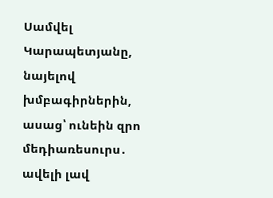Սամվել Կարապետյանը, նայելով խմբագիրներին, ասաց՝ ունեին զրո մեդիառեսուրս․ ավելի լավ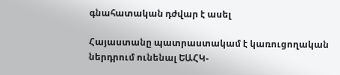գնահատական դժվար է ասել

Հայաստանը պատրաստակամ է կառուցողական ներդրում ունենալ ԵԱՀԿ-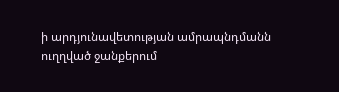ի արդյունավետության ամրապնդմանն ուղղված ջանքերում